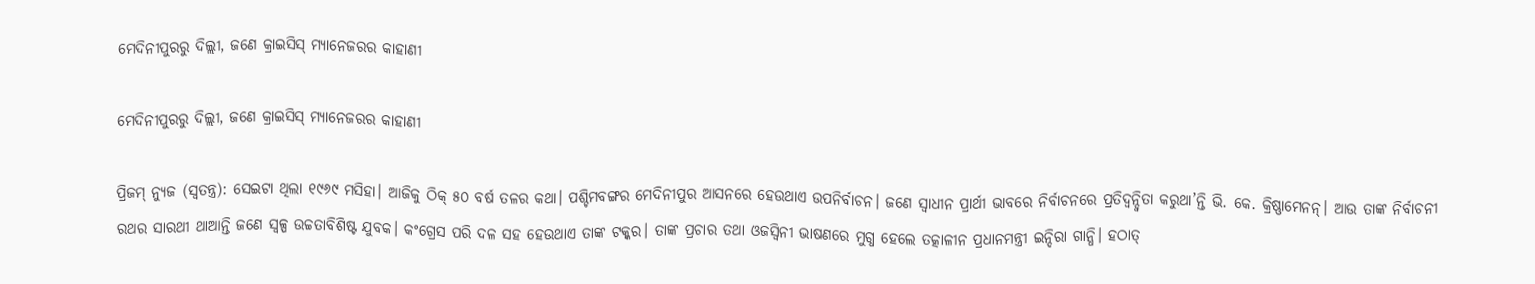ମେଦିନୀପୁରରୁ ଦିଲ୍ଲୀ, ଜଣେ କ୍ରାଇସିସ୍ ମ୍ୟାନେଜରର କାହାଣୀ

ମେଦିନୀପୁରରୁ ଦିଲ୍ଲୀ, ଜଣେ କ୍ରାଇସିସ୍ ମ୍ୟାନେଜରର କାହାଣୀ

ପ୍ରିଜମ୍ ନ୍ୟୁଜ (ସ୍ୱତନ୍ତ୍ର): ସେଇଟା ଥିଲା ୧୯୬୯ ମସିହା। ଆଜିକୁ ଠିକ୍ ୫୦ ବର୍ଷ ତଳର କଥା। ପଶ୍ଚିମବଙ୍ଗର ମେଦିନୀପୁର ଆସନରେ ହେଉଥାଏ ଉପନିର୍ବାଚନ। ଜଣେ ସ୍ୱାଧୀନ ପ୍ରାର୍ଥୀ ଭାବରେ ନିର୍ବାଚନରେ ପ୍ରତିଦ୍ୱନ୍ଦ୍ୱିତା କରୁଥା’ନ୍ତି ଭି. କେ. କ୍ରିଷ୍ଣାମେନନ୍। ଆଉ ତାଙ୍କ ନିର୍ବାଚନୀ ରଥର ସାରଥୀ ଥାଆନ୍ତି ଜଣେ ସ୍ୱଳ୍ପ ଉଚ୍ଚତାବିଶିଷ୍ଟ ଯୁବକ। କଂଗ୍ରେସ ପରି ଦଳ ସହ ହେଉଥାଏ ତାଙ୍କ ଟକ୍କର। ତାଙ୍କ ପ୍ରଚାର ତଥା ଓଜସ୍ୱିନୀ ଭାଷଣରେ ମୁଗ୍ଧ ହେଲେ ତତ୍କାଳୀନ ପ୍ରଧାନମନ୍ତ୍ରୀ ଇନ୍ଦିରା ଗାନ୍ଧି। ହଠାତ୍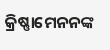କ୍ରିଷ୍ଣାମେନନଙ୍କ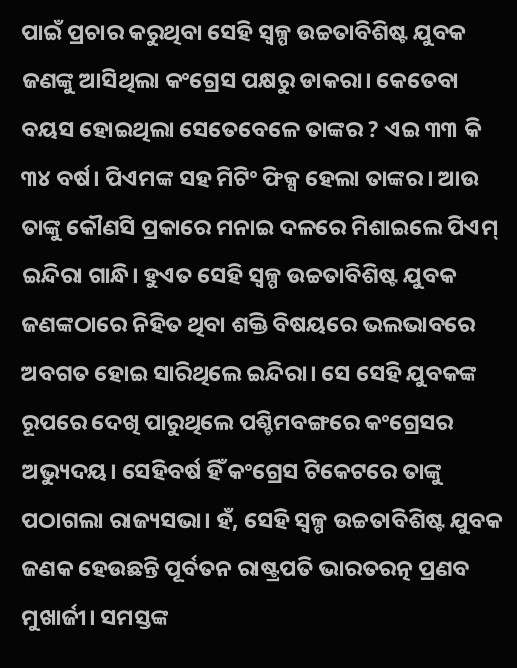ପାଇଁ ପ୍ରଚାର କରୁଥିବା ସେହି ସ୍ୱଳ୍ପ ଉଚ୍ଚତାବିଶିଷ୍ଟ ଯୁବକ ଜଣଙ୍କୁ ଆସିଥିଲା କଂଗ୍ରେସ ପକ୍ଷରୁ ଡାକରା। କେତେବା ବୟସ ହୋଇଥିଲା ସେତେବେଳେ ତାଙ୍କର ? ଏଇ ୩୩ କି ୩୪ ବର୍ଷ। ପିଏମଙ୍କ ସହ ମିଟିଂ ଫିକ୍ସ ହେଲା ତାଙ୍କର। ଆଉ ତାଙ୍କୁ କୌଣସି ପ୍ରକାରେ ମନାଇ ଦଳରେ ମିଶାଇଲେ ପିଏମ୍ ଇନ୍ଦିରା ଗାନ୍ଧି। ହୁଏତ ସେହି ସ୍ୱଳ୍ପ ଉଚ୍ଚତାବିଶିଷ୍ଟ ଯୁବକ ଜଣଙ୍କଠାରେ ନିହିତ ଥିବା ଶକ୍ତି ବିଷୟରେ ଭଲଭାବରେ ଅବଗତ ହୋଇ ସାରିଥିଲେ ଇନ୍ଦିରା। ସେ ସେହି ଯୁବକଙ୍କ ରୂପରେ ଦେଖି ପାରୁଥିଲେ ପଶ୍ଚିମବଙ୍ଗରେ କଂଗ୍ରେସର ଅଭ୍ୟୁଦୟ। ସେହିବର୍ଷ ହିଁ କଂଗ୍ରେସ ଟିକେଟରେ ତାଙ୍କୁ ପଠାଗଲା ରାଜ୍ୟସଭା। ହଁ, ସେହି ସ୍ୱଳ୍ପ ଉଚ୍ଚତାବିଶିଷ୍ଟ ଯୁବକ ଜଣକ ହେଉଛନ୍ତି ପୂର୍ବତନ ରାଷ୍ଟ୍ରପତି ଭାରତରତ୍ନ ପ୍ରଣବ ମୁଖାର୍ଜୀ। ସମସ୍ତଙ୍କ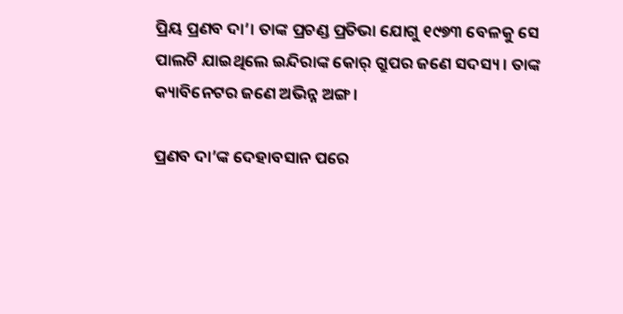ପ୍ରିୟ ପ୍ରଣବ ଦା’। ତାଙ୍କ ପ୍ରଚଣ୍ଡ ପ୍ରତିଭା ଯୋଗୁ ୧୯୭୩ ବେଳକୁ ସେ ପାଲଟି ଯାଇଥିଲେ ଇନ୍ଦିରାଙ୍କ କୋର୍ ଗ୍ରୁପର ଜଣେ ସଦସ୍ୟ। ତାଙ୍କ କ୍ୟାବିନେଟର ଜଣେ ଅଭିନ୍ନ ଅଙ୍ଗ।

ପ୍ରଣବ ଦା’ଙ୍କ ଦେହାବସାନ ପରେ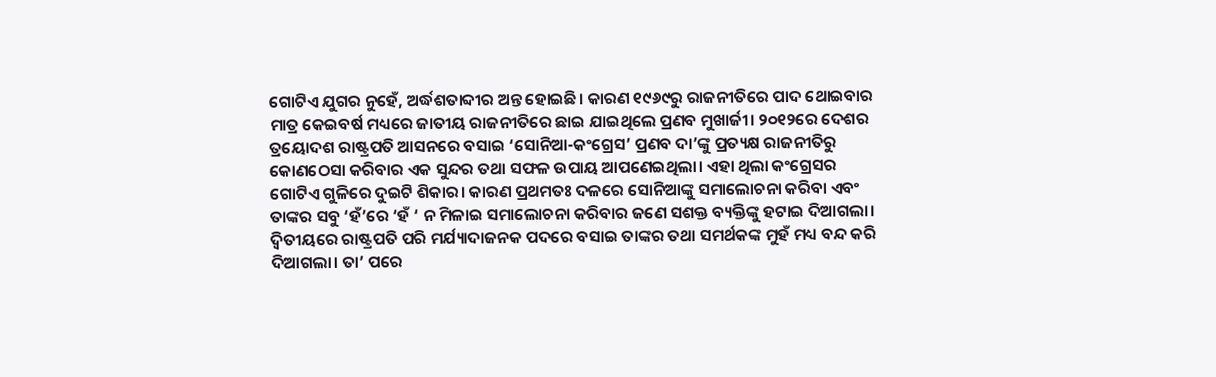ଗୋଟିଏ ଯୁଗର ନୁହେଁ, ଅର୍ଦ୍ଧଶତାବ୍ଦୀର ଅନ୍ତ ହୋଇଛି। କାରଣ ୧୯୬୯ରୁ ରାଜନୀତିରେ ପାଦ ଥୋଇବାର ମାତ୍ର କେଇବର୍ଷ ମଧ୍ୟରେ ଜାତୀୟ ରାଜନୀତିରେ ଛାଇ ଯାଇଥିଲେ ପ୍ରଣବ ମୁଖାର୍ଜୀ। ୨୦୧୨ରେ ଦେଶର ତ୍ରୟୋଦଶ ରାଷ୍ଟ୍ରପତି ଆସନରେ ବସାଇ ‘ସୋନିଆ-କଂଗ୍ରେସ’ ପ୍ରଣବ ଦା’ଙ୍କୁ ପ୍ରତ୍ୟକ୍ଷ ରାଜନୀତିରୁ କୋଣଠେସା କରିବାର ଏକ ସୁନ୍ଦର ତଥା ସଫଳ ଉପାୟ ଆପଣେଇଥିଲା। ଏହା ଥିଲା କଂଗ୍ରେସର ଗୋଟିଏ ଗୁଳିରେ ଦୁଇଟି ଶିକାର। କାରଣ ପ୍ରଥମତଃ ଦଳରେ ସୋନିଆଙ୍କୁ ସମାଲୋଚନା କରିବା ଏବଂ ତାଙ୍କର ସବୁ ‘ହଁ’ରେ ‘ହଁ ‘ ନ ମିଳାଇ ସମାଲୋଚନା କରିବାର ଜଣେ ସଶକ୍ତ ବ୍ୟକ୍ତିଙ୍କୁ ହଟାଇ ଦିଆଗଲା। ଦ୍ୱିତୀୟରେ ରାଷ୍ଟ୍ରପତି ପରି ମର୍ଯ୍ୟାଦାଜନକ ପଦରେ ବସାଇ ତାଙ୍କର ତଥା ସମର୍ଥକଙ୍କ ମୁହଁ ମଧ୍ୟ ବନ୍ଦ କରି ଦିଆଗଲା। ତା’ ପରେ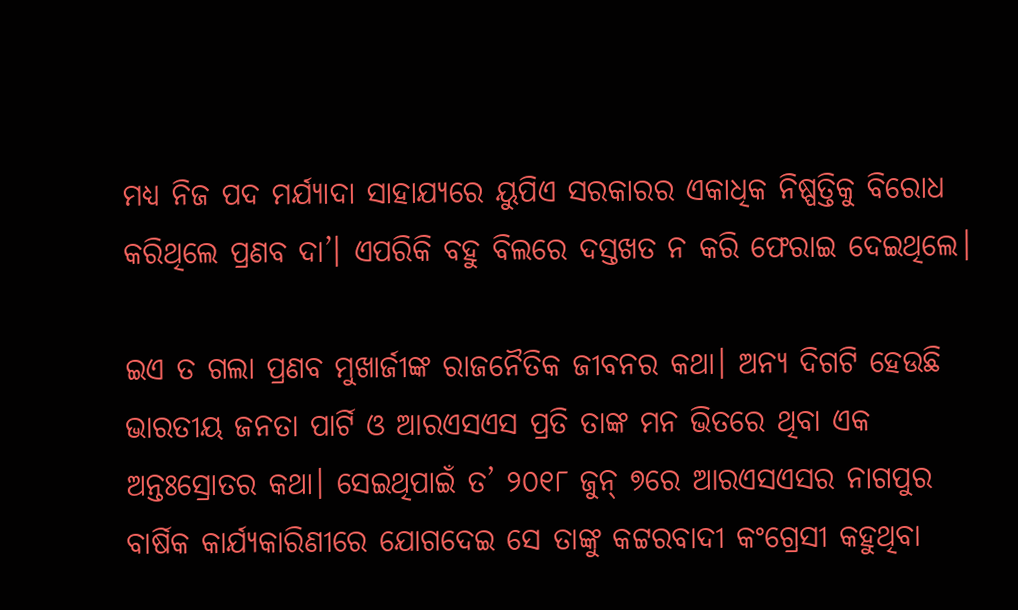ମଧ୍ୟ ନିଜ ପଦ ମର୍ଯ୍ୟାଦା ସାହାଯ୍ୟରେ ୟୁପିଏ ସରକାରର ଏକାଧିକ ନିଷ୍ପତ୍ତିକୁ ବିରୋଧ କରିଥିଲେ ପ୍ରଣବ ଦା’। ଏପରିକି ବହୁ ବିଲରେ ଦସ୍ତଖତ ନ କରି ଫେରାଇ ଦେଇଥିଲେ।

ଇଏ ତ ଗଲା ପ୍ରଣବ ମୁଖାର୍ଜୀଙ୍କ ରାଜନୈତିକ ଜୀବନର କଥା। ଅନ୍ୟ ଦିଗଟି ହେଉଛି ଭାରତୀୟ ଜନତା ପାର୍ଟି ଓ ଆରଏସଏସ ପ୍ରତି ତାଙ୍କ ମନ ଭିତରେ ଥିବା ଏକ ଅନ୍ତଃସ୍ରୋତର କଥା। ସେଇଥିପାଇଁ ତ’ ୨୦୧୮ ଜୁନ୍ ୭ରେ ଆରଏସଏସର ନାଗପୁର ବାର୍ଷିକ କାର୍ଯ୍ୟକାରିଣୀରେ ଯୋଗଦେଇ ସେ ତାଙ୍କୁ କଟ୍ଟରବାଦୀ କଂଗ୍ରେସୀ କହୁଥିବା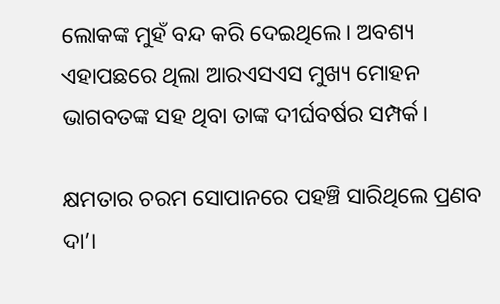ଲୋକଙ୍କ ମୁହଁ ବନ୍ଦ କରି ଦେଇଥିଲେ। ଅବଶ୍ୟ ଏହାପଛରେ ଥିଲା ଆରଏସଏସ ମୁଖ୍ୟ ମୋହନ ଭାଗବତଙ୍କ ସହ ଥିବା ତାଙ୍କ ଦୀର୍ଘବର୍ଷର ସମ୍ପର୍କ।

କ୍ଷମତାର ଚରମ ସୋପାନରେ ପହଞ୍ଚି ସାରିଥିଲେ ପ୍ରଣବ ଦା’।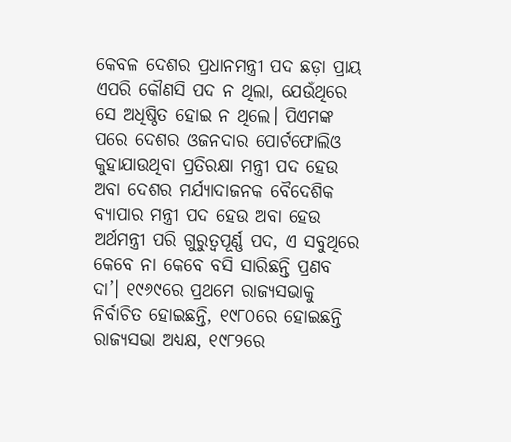କେବଳ ଦେଶର ପ୍ରଧାନମନ୍ତ୍ରୀ ପଦ ଛଡ଼ା ପ୍ରାୟ ଏପରି କୌଣସି ପଦ ନ ଥିଲା, ଯେଉଁଥିରେ ସେ ଅଧିଷ୍ଠିତ ହୋଇ ନ ଥିଲେ। ପିଏମଙ୍କ ପରେ ଦେଶର ଓଜନଦାର ପୋର୍ଟଫୋଲିଓ କୁହାଯାଉଥିବା ପ୍ରତିରକ୍ଷା ମନ୍ତ୍ରୀ ପଦ ହେଉ ଅବା ଦେଶର ମର୍ଯ୍ୟାଦାଜନକ ବୈଦେଶିକ ବ୍ୟାପାର ମନ୍ତ୍ରୀ ପଦ ହେଉ ଅବା ହେଉ ଅର୍ଥମନ୍ତ୍ରୀ ପରି ଗୁରୁତ୍ୱପୂର୍ଣ୍ଣ ପଦ, ଏ ସବୁଥିରେ କେବେ ନା କେବେ ବସି ସାରିଛନ୍ତି ପ୍ରଣବ ଦା’। ୧୯୬୯ରେ ପ୍ରଥମେ ରାଜ୍ୟସଭାକୁ ନିର୍ବାଚିତ ହୋଇଛନ୍ତି, ୧୯୮୦ରେ ହୋଇଛନ୍ତି ରାଜ୍ୟସଭା ଅଧ୍ୟକ୍ଷ, ୧୯୮୨ରେ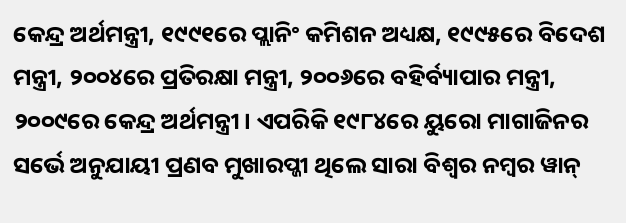କେନ୍ଦ୍ର ଅର୍ଥମନ୍ତ୍ରୀ, ୧୯୯୧ରେ ପ୍ଲାନିଂ କମିଶନ ଅଧ୍ୟକ୍ଷ, ୧୯୯୫ରେ ବିଦେଶ ମନ୍ତ୍ରୀ, ୨୦୦୪ରେ ପ୍ରତିରକ୍ଷା ମନ୍ତ୍ରୀ, ୨୦୦୬ରେ ବହିର୍ବ୍ୟାପାର ମନ୍ତ୍ରୀ, ୨୦୦୯ରେ କେନ୍ଦ୍ର ଅର୍ଥମନ୍ତ୍ରୀ। ଏପରିକି ୧୯୮୪ରେ ୟୁରୋ ମାଗାଜିନର ସର୍ଭେ ଅନୁଯାୟୀ ପ୍ରଣବ ମୁଖାରପ୍ଜୀ ଥିଲେ ସାରା ବିଶ୍ୱର ନମ୍ବର ୱାନ୍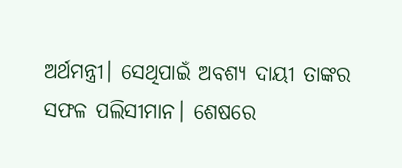ଅର୍ଥମନ୍ତ୍ରୀ। ସେଥିପାଇଁ ଅବଶ୍ୟ ଦାୟୀ ତାଙ୍କର ସଫଳ ପଲିସୀମାନ। ଶେଷରେ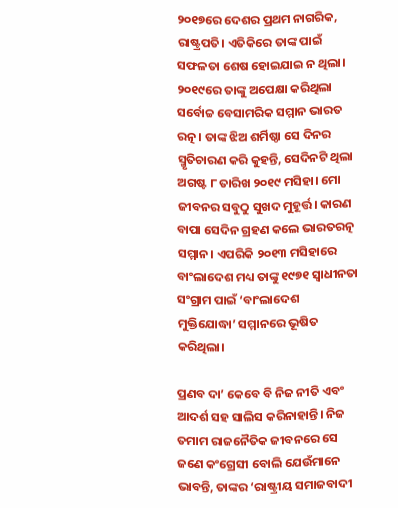୨୦୧୭ରେ ଦେଶର ପ୍ରଥମ ନାଗରିକ, ରାଷ୍ଟ୍ରପତି। ଏତିକିରେ ତାଙ୍କ ପାଇଁ ସଫଳତା ଶେଷ ହୋଇଯାଇ ନ ଥିଲା। ୨୦୧୯ରେ ତାଙ୍କୁ ଅପେକ୍ଷା କରିଥିଲା ସର୍ବୋଚ୍ଚ ବେସାମରିକ ସମ୍ମାନ ଭାରତ ରତ୍ନ। ତାଙ୍କ ଝିଅ ଶର୍ମିଷ୍ଠା ସେ ଦିନର ସ୍ମୃତିଚାରଣ କରି କୁହନ୍ତି, ସେଦିନଟି ଥିଲା ଅଗଷ୍ଟ ୮ ତାରିଖ ୨୦୧୯ ମସିହା। ମୋ ଜୀବନର ସବୁଠୁ ସୁଖଦ ମୁହୂର୍ତ୍ତ। କାରଣ ବାପା ସେଦିନ ଗ୍ରହଣ କଲେ ଭାରତରତ୍ନ ସମ୍ମାନ। ଏପରିକି ୨୦୧୩ ମସିହାରେ ବାଂଲାଦେଶ ମଧ୍ୟ ତାଙ୍କୁ ୧୯୭୧ ସ୍ୱାଧୀନତା ସଂଗ୍ରାମ ପାଇଁ ‘ବାଂଲାଦେଶ ମୁକ୍ତିଯୋଦ୍ଧା’ ସମ୍ମାନରେ ଭୂଷିତ କରିଥିଲା।

ପ୍ରଣବ ଦା’ କେବେ ବି ନିଜ ନୀତି ଏବଂ ଆଦର୍ଶ ସହ ସାଲିସ କରିନାହାନ୍ତି। ନିଜ ତମାମ ରାଜନୈତିକ ଜୀବନରେ ସେ ଜଣେ କଂଗ୍ରେସୀ ବୋଲି ଯେଉଁମାନେ ଭାବନ୍ତି, ତାଙ୍କର ‘ରାଷ୍ଟ୍ରୀୟ ସମାଜବାଦୀ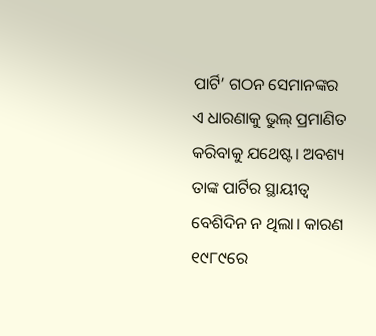ପାର୍ଟି’ ଗଠନ ସେମାନଙ୍କର ଏ ଧାରଣାକୁ ଭୁଲ୍ ପ୍ରମାଣିତ କରିବାକୁ ଯଥେଷ୍ଟ। ଅବଶ୍ୟ ତାଙ୍କ ପାର୍ଟିର ସ୍ଥାୟୀତ୍ୱ ବେଶିଦିନ ନ ଥିଲା। କାରଣ ୧୯୮୯ରେ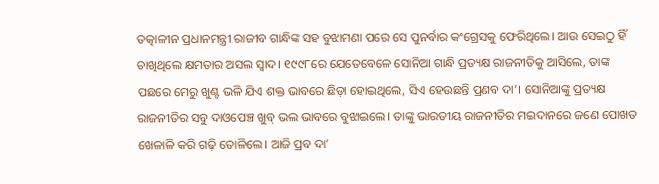ତତ୍କାଳୀନ ପ୍ରଧାନମନ୍ତ୍ରୀ ରାଜୀବ ଗାନ୍ଧିଙ୍କ ସହ ବୁଝାମଣା ପରେ ସେ ପୁନର୍ବାର କଂଗ୍ରେସକୁ ଫେରିଥିଲେ। ଆଉ ସେଇଠୁ ହିଁ ଚାଖିଥିଲେ କ୍ଷମତାର ଅସଲ ସ୍ୱାଦ। ୧୯୯୮ରେ ଯେତେବେଳେ ସୋନିଆ ଗାନ୍ଧି ପ୍ରତ୍ୟକ୍ଷ ରାଜନୀତିକୁ ଆସିଲେ, ତାଙ୍କ ପଛରେ ମେରୁ ଖୁଣ୍ଟ ଭଳି ଯିଏ ଶକ୍ତ ଭାବରେ ଛିଡ଼ା ହୋଇଥିଲେ, ସିଏ ହେଉଛନ୍ତି ପ୍ରଣବ ଦା’। ସୋନିଆଙ୍କୁ ପ୍ରତ୍ୟକ୍ଷ ରାଜନୀତିର ସବୁ ଦାଓପେଞ୍ଚ ଖୁବ୍ ଭଲ ଭାବରେ ବୁଝାଇଲେ। ତାଙ୍କୁ ଭାରତୀୟ ରାଜନୀତିର ମଇଦାନରେ ଜଣେ ପୋଖତ ଖେଳାଳି କରି ଗଢ଼ି ତୋଳିଲେ। ଆଜି ପ୍ରବ ଦା’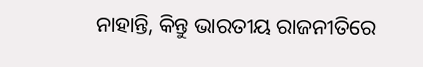ନାହାନ୍ତି, କିନ୍ତୁ ଭାରତୀୟ ରାଜନୀତିରେ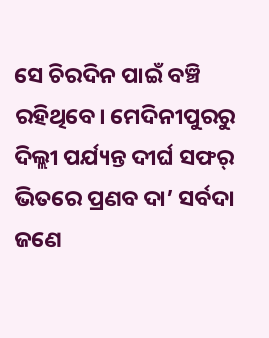ସେ ଚିରଦିନ ପାଇଁ ବଞ୍ଚି ରହିଥିବେ। ମେଦିନୀପୁରରୁ ଦିଲ୍ଲୀ ପର୍ଯ୍ୟନ୍ତ ଦୀର୍ଘ ସଫର୍ ଭିତରେ ପ୍ରଣବ ଦା’ ସର୍ବଦା ଜଣେ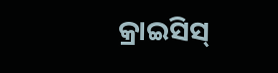କ୍ରାଇସିସ୍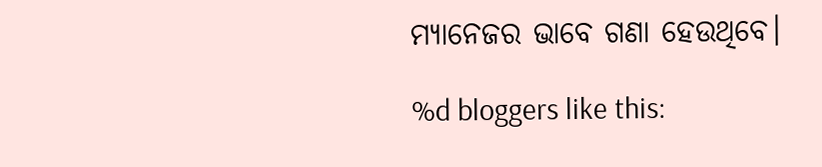ମ୍ୟାନେଜର ଭାବେ ଗଣା ହେଉଥିବେ।

%d bloggers like this: